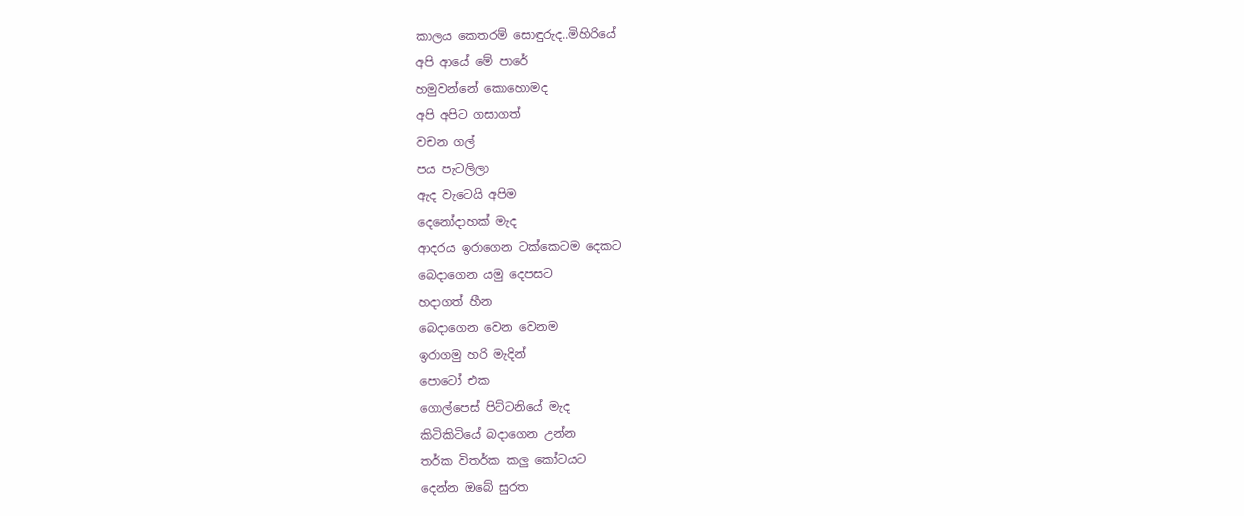කාලය කෙතරම් සොඳුරුද..මිහිරියේ
අපි ආයේ මේ පාරේ
හමුවන්නේ කොහොමද
අපි අපිට ගසාගත්
වචන ගල්
පය පැටලිලා
ඇද වැටෙයි අපිම
දෙනෝදාහක් මැද
ආදරය ඉරාගෙන ටක්කෙටම දෙකට
බෙදාගෙන යමු දෙපසට
හදාගත් හීන
බෙදාගෙන වෙන වෙනම
ඉරාගමු හරි මැදින්
පොටෝ එක
ගොල්පෙස් පිට්ටනියේ මැද
කිටිකිටියේ බදාගෙන උන්න
තර්ක විතර්ක කලු කෝටයට
දෙන්න ඔබේ සුරත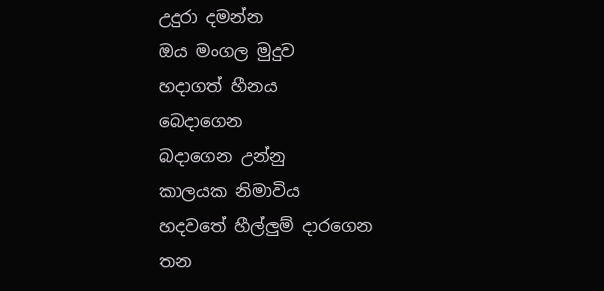උදුරා දමන්න
ඔය මංගල මුදුව
හදාගත් හීනය
බෙදාගෙන
බදාගෙන උන්නු
කාලයක නිමාවිය
හදවතේ හීල්ලුම් දාරගෙන
තන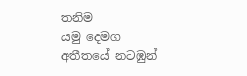තනිම
යමු දෙමග
අතීතයේ නටඹුන්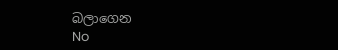බලාගෙන
No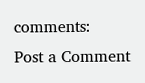comments:
Post a Comment